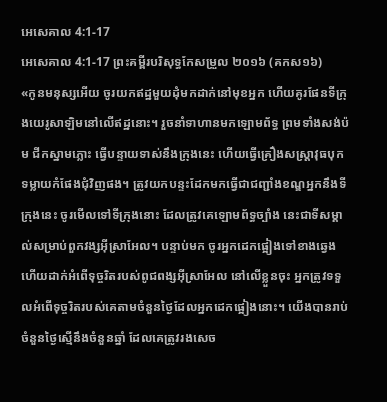អេសេគាល 4:1-17
អេសេគាល 4:1-17 ព្រះគម្ពីរបរិសុទ្ធកែសម្រួល ២០១៦ (គកស១៦)
«កូនមនុស្សអើយ ចូរយកឥដ្ឋមួយដុំមកដាក់នៅមុខអ្នក ហើយគូរផែនទីក្រុងយេរូសាឡិមនៅលើឥដ្ឋនោះ។ រួចនាំទាហានមកឡោមព័ទ្ធ ព្រមទាំងសង់ប៉ម ជីកស្នាមភ្លោះ ធ្វើបន្ទាយទាស់នឹងក្រុងនេះ ហើយធ្វើគ្រឿងសស្ត្រាវុធបុកទម្លាយកំផែងជុំវិញផង។ ត្រូវយកបន្ទះដែកមកធ្វើជាជញ្ជាំងខណ្ឌអ្នកនឹងទីក្រុងនេះ ចូរមើលទៅទីក្រុងនោះ ដែលត្រូវគេឡោមព័ទ្ធច្បាំង នេះជាទីសម្គាល់សម្រាប់ពួកវង្សអ៊ីស្រាអែល។ បន្ទាប់មក ចូរអ្នកដេកផ្អៀងទៅខាងឆ្វេង ហើយដាក់អំពើទុច្ចរិតរបស់ពូជពង្សអ៊ីស្រាអែល នៅលើខ្លួនចុះ អ្នកត្រូវទទួលអំពើទុច្ចរិតរបស់គេតាមចំនួនថ្ងៃដែលអ្នកដេកផ្អៀងនោះ។ យើងបានរាប់ចំនួនថ្ងៃស្មើនឹងចំនួនឆ្នាំ ដែលគេត្រូវរងសេច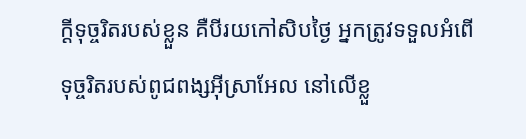ក្ដីទុច្ចរិតរបស់ខ្លួន គឺបីរយកៅសិបថ្ងៃ អ្នកត្រូវទទួលអំពើទុច្ចរិតរបស់ពូជពង្សអ៊ីស្រាអែល នៅលើខ្លួ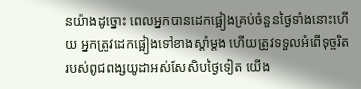នយ៉ាងដូច្នោះ ពេលអ្នកបានដេកផ្អៀងគ្រប់ចំនួនថ្ងៃទាំងនោះហើយ អ្នកត្រូវដេកផ្អៀងទៅខាងស្តាំម្ដង ហើយត្រូវទទួលអំពើទុច្ចរិតរបស់ពូជពង្សយូដាអស់សែសិបថ្ងៃទៀត យើង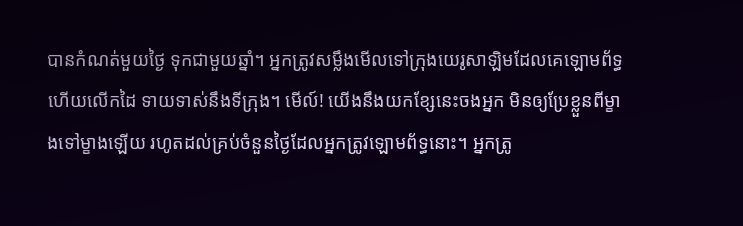បានកំណត់មួយថ្ងៃ ទុកជាមួយឆ្នាំ។ អ្នកត្រូវសម្លឹងមើលទៅក្រុងយេរូសាឡិមដែលគេឡោមព័ទ្ធ ហើយលើកដៃ ទាយទាស់នឹងទីក្រុង។ មើល៍! យើងនឹងយកខ្សែនេះចងអ្នក មិនឲ្យប្រែខ្លួនពីម្ខាងទៅម្ខាងឡើយ រហូតដល់គ្រប់ចំនួនថ្ងៃដែលអ្នកត្រូវឡោមព័ទ្ធនោះ។ អ្នកត្រូ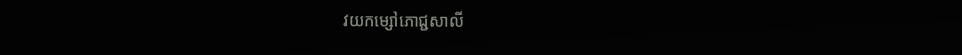វយកម្សៅភោជ្ជសាលី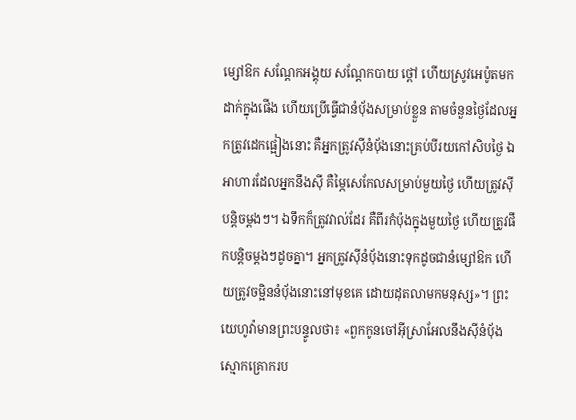ម្សៅឱក សណ្តែកអង្គុយ សណ្តែកបាយ ថ្ពៅ ហើយស្រូវអេប៉ូតមកដាក់ក្នុងផើង ហើយប្រើធ្វើជានំបុ័ងសម្រាប់ខ្លួន តាមចំនួនថ្ងៃដែលអ្នកត្រូវដេកផ្អៀងនោះ គឺអ្នកត្រូវស៊ីនំបុ័ងនោះគ្រប់បីរយកៅសិបថ្ងៃ ឯអាហារដែលអ្នកនឹងស៊ី គឺម្ភៃសេកែលសម្រាប់មួយថ្ងៃ ហើយត្រូវស៊ីបន្តិចម្តងៗ។ ឯទឹកក៏ត្រូវវាល់ដែរ គឺពីរកំប៉ុងក្នុងមួយថ្ងៃ ហើយត្រូវផឹកបន្តិចម្តងៗដូចគ្នា។ អ្នកត្រូវស៊ីនំបុ័ងនោះទុកដូចជានំម្សៅឱក ហើយត្រូវចម្អិននំបុ័ងនោះនៅមុខគេ ដោយដុតលាមកមនុស្ស»។ ព្រះយេហូវ៉ាមានព្រះបន្ទូលថា៖ «ពួកកូនចៅអ៊ីស្រាអែលនឹងស៊ីនំបុ័ងស្មោកគ្រោករប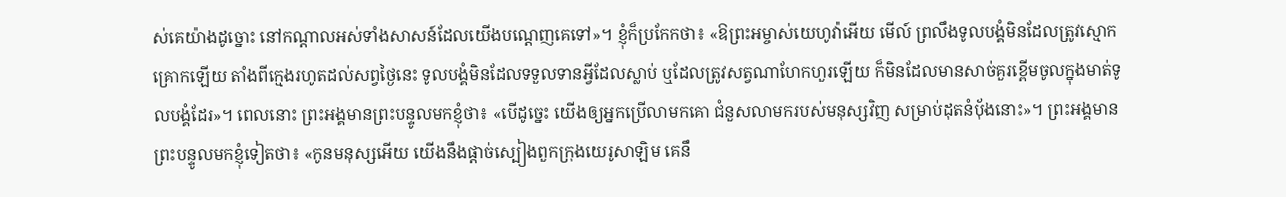ស់គេយ៉ាងដូច្នោះ នៅកណ្ដាលអស់ទាំងសាសន៍ដែលយើងបណ្តេញគេទៅ»។ ខ្ញុំក៏ប្រកែកថា៖ «ឱព្រះអម្ចាស់យេហូវ៉ាអើយ មើល៍ ព្រលឹងទូលបង្គំមិនដែលត្រូវស្មោកគ្រោកឡើយ តាំងពីក្មេងរហូតដល់សព្វថ្ងៃនេះ ទូលបង្គំមិនដែលទទួលទានអ្វីដែលស្លាប់ ឬដែលត្រូវសត្វណាហែកហួរឡើយ ក៏មិនដែលមានសាច់គួរខ្ពើមចូលក្នុងមាត់ទូលបង្គំដែរ»។ ពេលនោះ ព្រះអង្គមានព្រះបន្ទូលមកខ្ញុំថា៖ «បើដូច្នេះ យើងឲ្យអ្នកប្រើលាមកគោ ជំនួសលាមករបស់មនុស្សវិញ សម្រាប់ដុតនំបុ័ងនោះ»។ ព្រះអង្គមានព្រះបន្ទូលមកខ្ញុំទៀតថា៖ «កូនមនុស្សអើយ យើងនឹងផ្តាច់ស្បៀងពួកក្រុងយេរូសាឡិម គេនឹ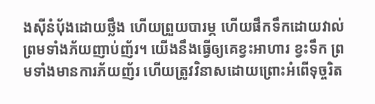ងស៊ីនំបុ័ងដោយថ្លឹង ហើយព្រួយបារម្ភ ហើយផឹកទឹកដោយវាល់ ព្រមទាំងភ័យញាប់ញ័រ។ យើងនឹងធ្វើឲ្យគេខ្វះអាហារ ខ្វះទឹក ព្រមទាំងមានការភ័យញ័រ ហើយត្រូវវិនាសដោយព្រោះអំពើទុច្ចរិត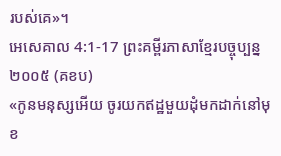របស់គេ»។
អេសេគាល 4:1-17 ព្រះគម្ពីរភាសាខ្មែរបច្ចុប្បន្ន ២០០៥ (គខប)
«កូនមនុស្សអើយ ចូរយកឥដ្ឋមួយដុំមកដាក់នៅមុខ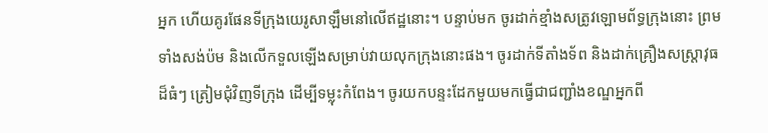អ្នក ហើយគូរផែនទីក្រុងយេរូសាឡឹមនៅលើឥដ្ឋនោះ។ បន្ទាប់មក ចូរដាក់ខ្មាំងសត្រូវឡោមព័ទ្ធក្រុងនោះ ព្រមទាំងសង់ប៉ម និងលើកទួលឡើងសម្រាប់វាយលុកក្រុងនោះផង។ ចូរដាក់ទីតាំងទ័ព និងដាក់គ្រឿងសស្ត្រាវុធដ៏ធំៗ ត្រៀមជុំវិញទីក្រុង ដើម្បីទម្លុះកំពែង។ ចូរយកបន្ទះដែកមួយមកធ្វើជាជញ្ជាំងខណ្ឌអ្នកពី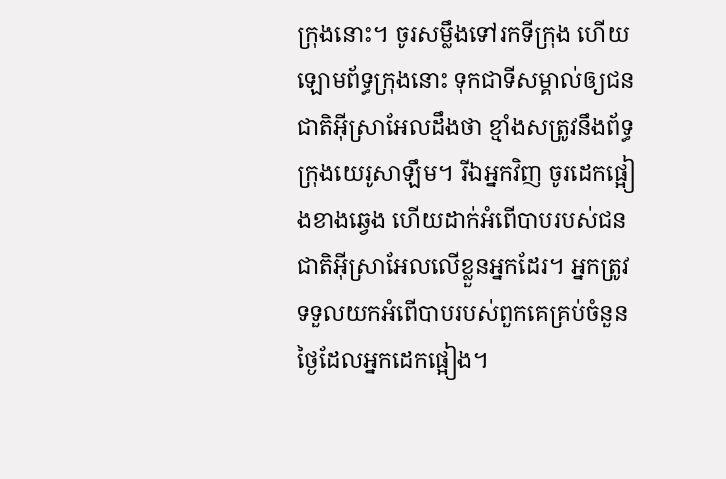ក្រុងនោះ។ ចូរសម្លឹងទៅរកទីក្រុង ហើយឡោមព័ទ្ធក្រុងនោះ ទុកជាទីសម្គាល់ឲ្យជនជាតិអ៊ីស្រាអែលដឹងថា ខ្មាំងសត្រូវនឹងព័ទ្ធក្រុងយេរូសាឡឹម។ រីឯអ្នកវិញ ចូរដេកផ្អៀងខាងឆ្វេង ហើយដាក់អំពើបាបរបស់ជនជាតិអ៊ីស្រាអែលលើខ្លួនអ្នកដែរ។ អ្នកត្រូវទទួលយកអំពើបាបរបស់ពួកគេគ្រប់ចំនួនថ្ងៃដែលអ្នកដេកផ្អៀង។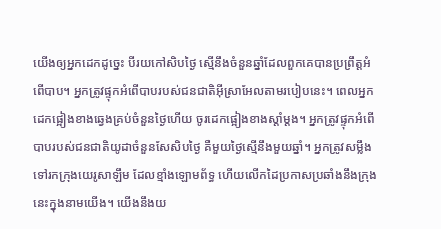យើងឲ្យអ្នកដេកដូច្នេះ បីរយកៅសិបថ្ងៃ ស្មើនឹងចំនួនឆ្នាំដែលពួកគេបានប្រព្រឹត្តអំពើបាប។ អ្នកត្រូវផ្ទុកអំពើបាបរបស់ជនជាតិអ៊ីស្រាអែលតាមរបៀបនេះ។ ពេលអ្នកដេកផ្អៀងខាងឆ្វេងគ្រប់ចំនួនថ្ងៃហើយ ចូរដេកផ្អៀងខាងស្ដាំម្ដង។ អ្នកត្រូវផ្ទុកអំពើបាបរបស់ជនជាតិយូដាចំនួនសែសិបថ្ងៃ គឺមួយថ្ងៃស្មើនឹងមួយឆ្នាំ។ អ្នកត្រូវសម្លឹងទៅរកក្រុងយេរូសាឡឹម ដែលខ្មាំងឡោមព័ទ្ធ ហើយលើកដៃប្រកាសប្រឆាំងនឹងក្រុងនេះក្នុងនាមយើង។ យើងនឹងយ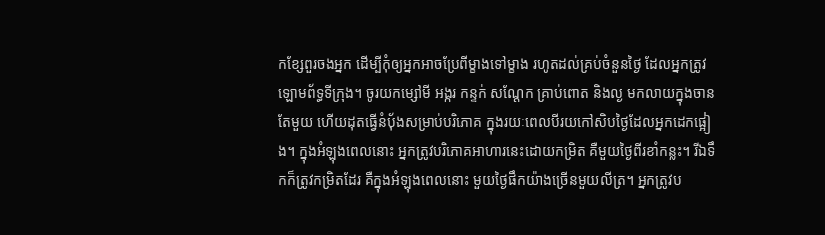កខ្សែពួរចងអ្នក ដើម្បីកុំឲ្យអ្នកអាចប្រែពីម្ខាងទៅម្ខាង រហូតដល់គ្រប់ចំនួនថ្ងៃ ដែលអ្នកត្រូវឡោមព័ទ្ធទីក្រុង។ ចូរយកម្សៅមី អង្ករ កន្ទក់ សណ្ដែក គ្រាប់ពោត និងល្ង មកលាយក្នុងចានតែមួយ ហើយដុតធ្វើនំបុ័ងសម្រាប់បរិភោគ ក្នុងរយៈពេលបីរយកៅសិបថ្ងៃដែលអ្នកដេកផ្អៀង។ ក្នុងអំឡុងពេលនោះ អ្នកត្រូវបរិភោគអាហារនេះដោយកម្រិត គឺមួយថ្ងៃពីរខាំកន្លះ។ រីឯទឹកក៏ត្រូវកម្រិតដែរ គឺក្នុងអំឡុងពេលនោះ មួយថ្ងៃផឹកយ៉ាងច្រើនមួយលីត្រ។ អ្នកត្រូវប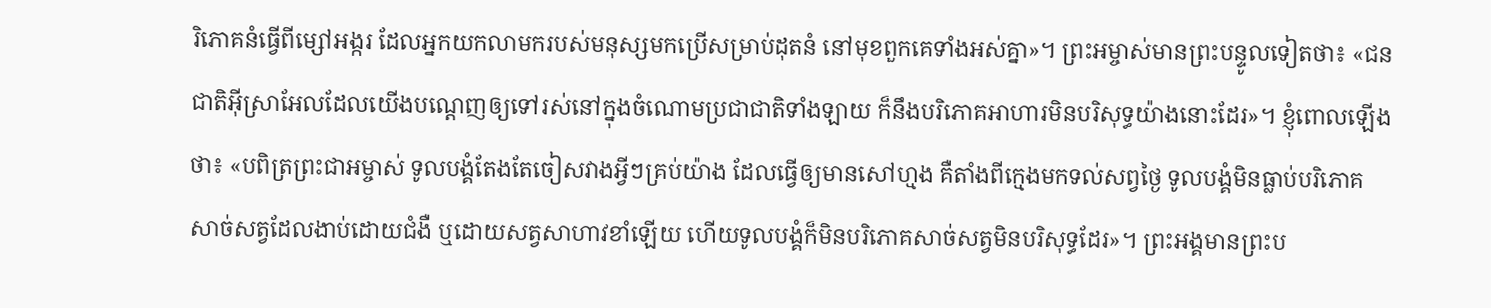រិភោគនំធ្វើពីម្សៅអង្ករ ដែលអ្នកយកលាមករបស់មនុស្សមកប្រើសម្រាប់ដុតនំ នៅមុខពួកគេទាំងអស់គ្នា»។ ព្រះអម្ចាស់មានព្រះបន្ទូលទៀតថា៖ «ជនជាតិអ៊ីស្រាអែលដែលយើងបណ្ដេញឲ្យទៅរស់នៅក្នុងចំណោមប្រជាជាតិទាំងឡាយ ក៏នឹងបរិភោគអាហារមិនបរិសុទ្ធយ៉ាងនោះដែរ»។ ខ្ញុំពោលឡើងថា៖ «បពិត្រព្រះជាអម្ចាស់ ទូលបង្គំតែងតែចៀសវាងអ្វីៗគ្រប់យ៉ាង ដែលធ្វើឲ្យមានសៅហ្មង គឺតាំងពីក្មេងមកទល់សព្វថ្ងៃ ទូលបង្គំមិនធ្លាប់បរិភោគសាច់សត្វដែលងាប់ដោយជំងឺ ឬដោយសត្វសាហាវខាំឡើយ ហើយទូលបង្គំក៏មិនបរិភោគសាច់សត្វមិនបរិសុទ្ធដែរ»។ ព្រះអង្គមានព្រះប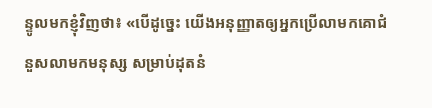ន្ទូលមកខ្ញុំវិញថា៖ «បើដូច្នេះ យើងអនុញ្ញាតឲ្យអ្នកប្រើលាមកគោជំនួសលាមកមនុស្ស សម្រាប់ដុតនំ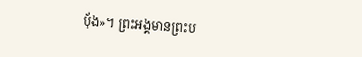បុ័ង»។ ព្រះអង្គមានព្រះប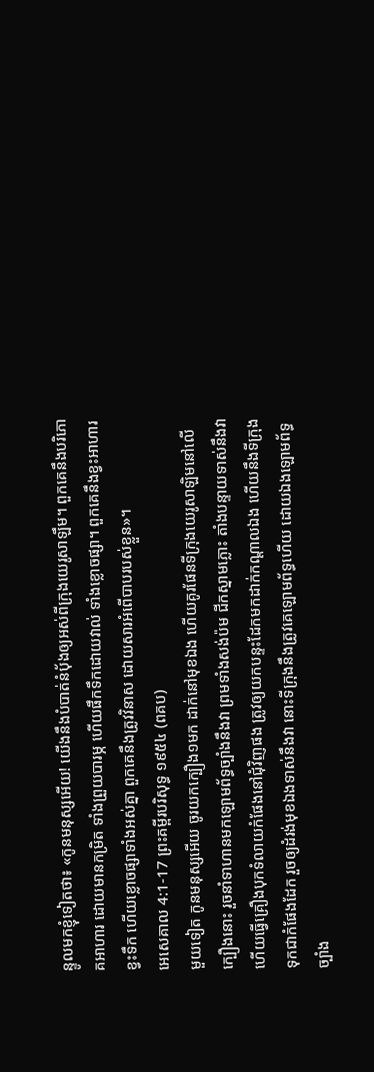ន្ទូលមកខ្ញុំទៀតថា៖ «កូនមនុស្សអើយ! យើងនឹងបំបាត់នំបុ័ងឲ្យអស់ពីក្រុងយេរូសាឡឹម។ ពួកគេនឹងបរិភោគអាហារ ដោយមានកម្រិត ទាំងព្រួយបារម្ភ ហើយផឹកទឹកដោយវាល់ ទាំងខ្លោចផ្សា។ ពួកគេនឹងខ្វះអាហារ ខ្វះទឹក ហើយខ្លោចផ្សាទាំងអស់គ្នា ពួកគេនឹងត្រូវវិនាស ដោយសារអំពើបាបរបស់ខ្លួន»។
អេសេគាល 4:1-17 ព្រះគម្ពីរបរិសុទ្ធ ១៩៥៤ (ពគប)
មួយទៀត កូនមនុស្សអើយ ចូរយកក្បឿង១មក ដាក់នៅមុខឯង ហើយគូរផែនទីក្រុងយេរូសាឡិមនៅលើក្បឿងនោះ រួចនាំទាហានមកឡោមព័ទ្ធច្បាំងនឹងវា ព្រមទាំងសង់ប៉ម ជីកស្នាមភ្លោះ តាំងបន្ទាយទាស់នឹងវា ហើយធ្វើគ្រឿងបុកទំលាយកំផែងនៅជុំវិញផង ត្រូវឲ្យយកបន្ទះដែកមកដាក់កណ្តាលឯង ហើយនឹងទីក្រុងទុកជាកំផែងដែក រួចឲ្យដំរង់មុខឯងទាស់នឹងវា នោះទីក្រុងនឹងត្រូវគេឡោមព័ទ្ធហើយ ដោយឯងឡោមព័ទ្ធច្បាំង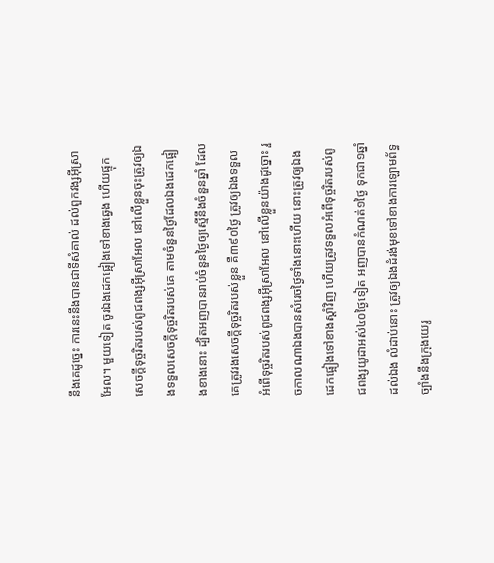នឹងគេដូច្នេះ ការនេះនឹងបានជាទីសំគាល់ ដល់ពួកវង្សអ៊ីស្រាអែល។ មួយទៀត ចូរឯងដេកផ្អៀងទៅខាងឆ្វេង ហើយផ្ទុកសេចក្ដីទុច្ចរិតរបស់ពូជពង្សអ៊ីស្រាអែល នៅលើខ្លួនចុះត្រូវឲ្យឯងទទួលសេចក្ដីទុច្ចរិតរបស់គេ តាមចំនួនថ្ងៃដែលឯងដេកផ្អៀងខាងនោះ ដ្បិតអញបានរាប់ចំនួនថ្ងៃឲ្យស្មើនឹងចំនួនឆ្នាំ ដែលគេត្រូវរងសេចក្ដីទុច្ចរិតរបស់ខ្លួន គឺ៣៩០ថ្ងៃ ត្រូវឲ្យឯងទទួលអំពើទុច្ចរិតរបស់ពូជពង្សអ៊ីស្រាអែល នៅលើខ្លួនយ៉ាងដូច្នោះ រួចកាលណាឯងបានសំរេចថ្ងៃទាំងនោះហើយ នោះត្រូវឲ្យឯងដេកផ្អៀងទៅខាងស្តាំវិញ ហើយត្រូវទទួលអំពើទុច្ចរិតរបស់ពូជពង្សយូដាអស់៤០ថ្ងៃទៀត អញបានកំណត់១ថ្ងៃ ទុកជា១ឆ្នាំដល់ឯង លំដាប់នោះ ត្រូវឲ្យឯងដំរង់មុខទៅខាងការឡោមព័ទ្ធច្បាំងនឹងក្រុងយេរូ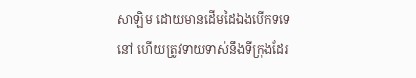សាឡិម ដោយមានដើមដៃឯងបើកទទេនៅ ហើយត្រូវទាយទាស់នឹងទីក្រុងដែរ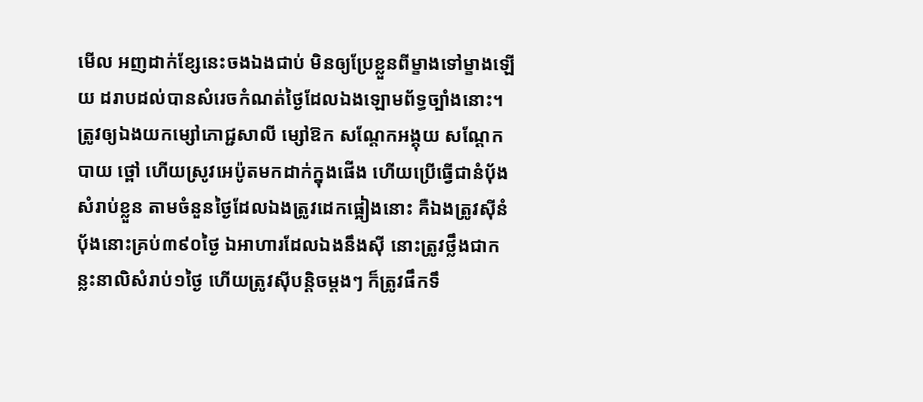មើល អញដាក់ខ្សែនេះចងឯងជាប់ មិនឲ្យប្រែខ្លួនពីម្ខាងទៅម្ខាងឡើយ ដរាបដល់បានសំរេចកំណត់ថ្ងៃដែលឯងឡោមព័ទ្ធច្បាំងនោះ។ ត្រូវឲ្យឯងយកម្សៅភោជ្ជសាលី ម្សៅឱក សណ្តែកអង្គុយ សណ្តែកបាយ ថ្ពៅ ហើយស្រូវអេប៉ូតមកដាក់ក្នុងផើង ហើយប្រើធ្វើជានំបុ័ងសំរាប់ខ្លួន តាមចំនួនថ្ងៃដែលឯងត្រូវដេកផ្អៀងនោះ គឺឯងត្រូវស៊ីនំបុ័ងនោះគ្រប់៣៩០ថ្ងៃ ឯអាហារដែលឯងនឹងស៊ី នោះត្រូវថ្លឹងជាកន្លះនាលិសំរាប់១ថ្ងៃ ហើយត្រូវស៊ីបន្តិចម្តងៗ ក៏ត្រូវផឹកទឹ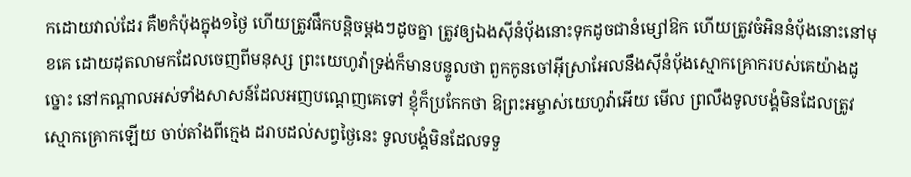កដោយវាល់ដែរ គឺ២កំប៉ុងក្នុង១ថ្ងៃ ហើយត្រូវផឹកបន្តិចម្តងៗដូចគ្នា ត្រូវឲ្យឯងស៊ីនំបុ័ងនោះទុកដូចជានំម្សៅឱក ហើយត្រូវចំអិននំបុ័ងនោះនៅមុខគេ ដោយដុតលាមកដែលចេញពីមនុស្ស ព្រះយេហូវ៉ាទ្រង់ក៏មានបន្ទូលថា ពួកកូនចៅអ៊ីស្រាអែលនឹងស៊ីនំបុ័ងស្មោកគ្រោករបស់គេយ៉ាងដូច្នោះ នៅកណ្តាលអស់ទាំងសាសន៍ដែលអញបណ្តេញគេទៅ ខ្ញុំក៏ប្រកែកថា ឱព្រះអម្ចាស់យេហូវ៉ាអើយ មើល ព្រលឹងទូលបង្គំមិនដែលត្រូវស្មោកគ្រោកឡើយ ចាប់តាំងពីក្មេង ដរាបដល់សព្វថ្ងៃនេះ ទូលបង្គំមិនដែលទទួ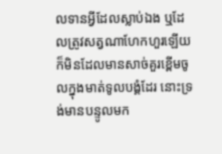លទានអ្វីដែលស្លាប់ឯង ឬដែលត្រូវសត្វណាហែកហួរឡើយ ក៏មិនដែលមានសាច់គួរខ្ពើមចូលក្នុងមាត់ទូលបង្គំដែរ នោះទ្រង់មានបន្ទូលមក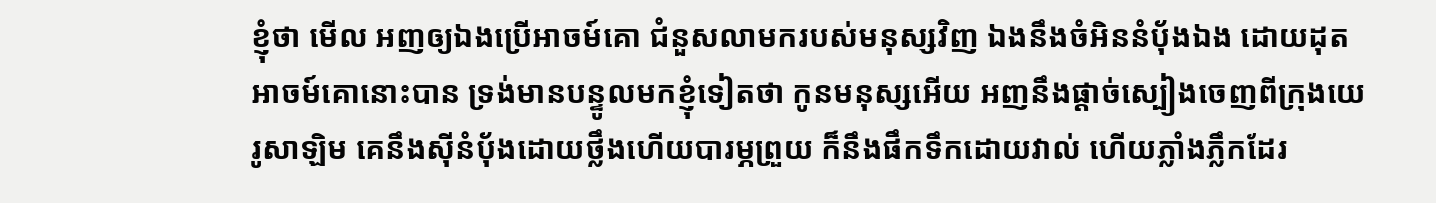ខ្ញុំថា មើល អញឲ្យឯងប្រើអាចម៍គោ ជំនួសលាមករបស់មនុស្សវិញ ឯងនឹងចំអិននំបុ័ងឯង ដោយដុតអាចម៍គោនោះបាន ទ្រង់មានបន្ទូលមកខ្ញុំទៀតថា កូនមនុស្សអើយ អញនឹងផ្តាច់ស្បៀងចេញពីក្រុងយេរូសាឡិម គេនឹងស៊ីនំបុ័ងដោយថ្លឹងហើយបារម្ភព្រួយ ក៏នឹងផឹកទឹកដោយវាល់ ហើយភ្លាំងភ្លឹកដែរ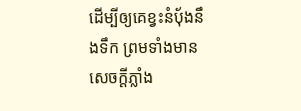ដើម្បីឲ្យគេខ្វះនំបុ័ងនឹងទឹក ព្រមទាំងមានសេចក្ដីភ្លាំង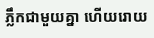ភ្លឹកជាមួយគ្នា ហើយរោយ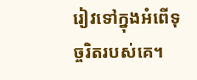រៀវទៅក្នុងអំពើទុច្ចរិតរបស់គេ។